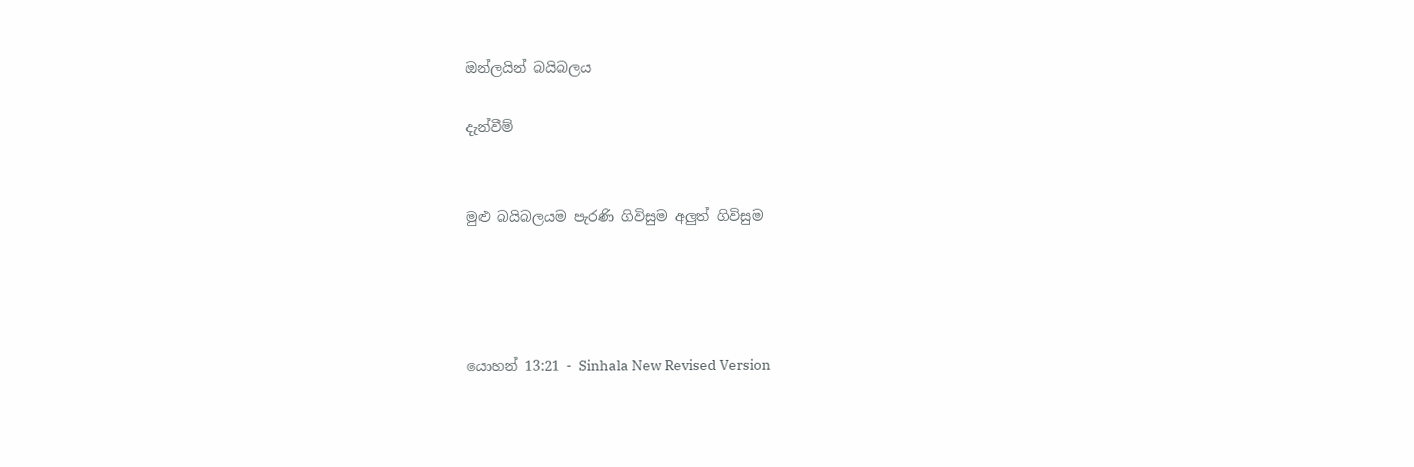ඔන්ලයින් බයිබලය

දැන්වීම්


මුළු බයිබලයම පැරණි ගිවිසුම අලුත් ගිවිසුම




යොහන් 13:21 - Sinhala New Revised Version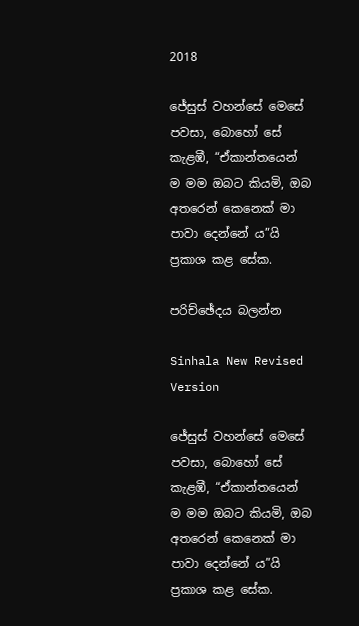2018

ජේසුස් වහන්සේ මෙසේ පවසා, බොහෝ සේ කැළඹී, “ඒකාන්තයෙන් ම මම ඔබට කියමි, ඔබ අතරෙන් කෙනෙක් මා පාවා දෙන්නේ ය”යි ප්‍රකාශ කළ සේක.

පරිච්ඡේදය බලන්න

Sinhala New Revised Version

ජේසුස් වහන්සේ මෙසේ පවසා, බොහෝ සේ කැළඹී, “ඒකාන්තයෙන් ම මම ඔබට කියමි, ඔබ අතරෙන් කෙනෙක් මා පාවා දෙන්නේ ය”යි ප්‍රකාශ කළ සේක.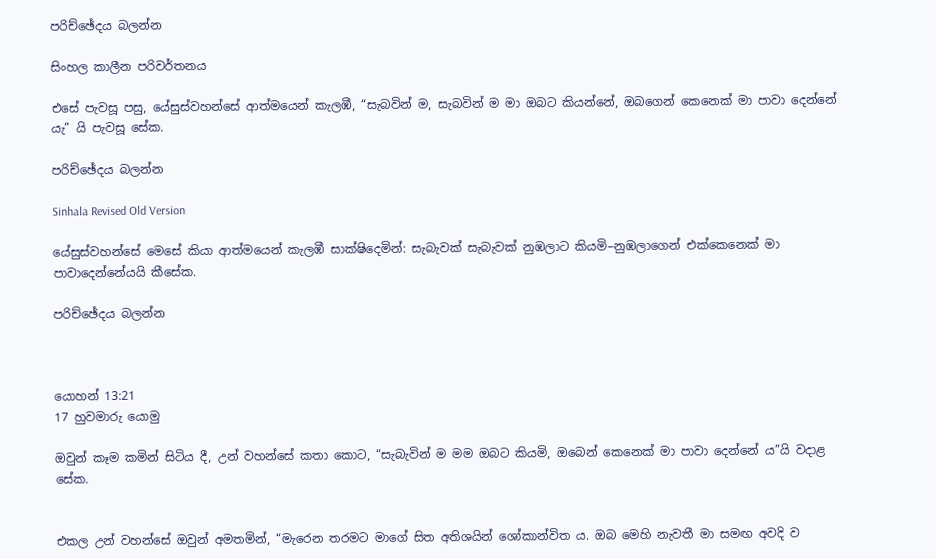පරිච්ඡේදය බලන්න

සිංහල කාලීන පරිවර්තනය

එසේ පැවසූ පසු, යේසුස්වහන්සේ ආත්මයෙන් කැලඹී, “සැබවින් ම, සැබවින් ම මා ඔබට කියන්නේ, ඔබගෙන් කෙනෙක් මා පාවා දෙන්නේ යැ” යි පැවසූ සේක.

පරිච්ඡේදය බලන්න

Sinhala Revised Old Version

යේසුස්වහන්සේ මෙසේ කියා ආත්මයෙන් කැලඹී සාක්ෂිදෙමින්: සැබැවක් සැබැවක් නුඹලාට කියමි–නුඹලාගෙන් එක්කෙනෙක් මා පාවාදෙන්නේයයි කීසේක.

පරිච්ඡේදය බලන්න



යොහන් 13:21
17 හුවමාරු යොමු

ඔවුන් කෑම කමින් සිටිය දී, උන් වහන්සේ කතා කොට, “සැබැවින් ම මම ඔබට කියමි, ඔබෙන් කෙනෙක් මා පාවා දෙන්නේ ය”යි වදාළ සේක.


එකල උන් වහන්සේ ඔවුන් අමතමින්, “මැරෙන තරමට මාගේ සිත අතිශයින් ශෝකාන්විත ය. ඔබ මෙහි නැවතී මා සමඟ අවදි ව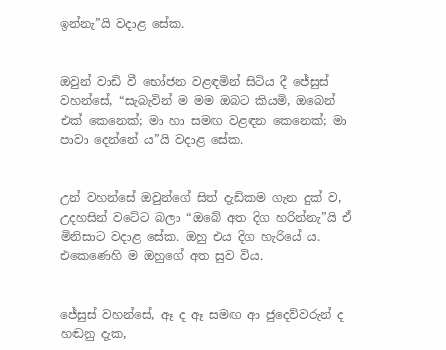ඉන්නැ”යි වදාළ සේක.


ඔවුන් වාඩි වී භෝජන වළඳමින් සිටිය දී ජේසුස් වහන්සේ, “සැබැවින් ම මම ඔබට කියමි, ඔබෙන් එක් කෙනෙක්; මා හා සමඟ වළඳන කෙනෙක්; මා පාවා දෙන්නේ ය”යි වදාළ සේක.


උන් වහන්සේ ඔවුන්ගේ සිත් දැඩිකම ගැන දුක් ව, උදහසින් වටේට බලා “ඔබේ අත දිග හරින්නැ”යි ඒ මිනිසාට වදාළ සේක. ඔහු එය දිග හැරියේ ය. එකෙණෙහි ම ඔහුගේ අත සුව විය.


ජේසුස් වහන්සේ, ඈ ද ඈ සමඟ ආ ජුදෙව්වරුන් ද හඬනු දැක,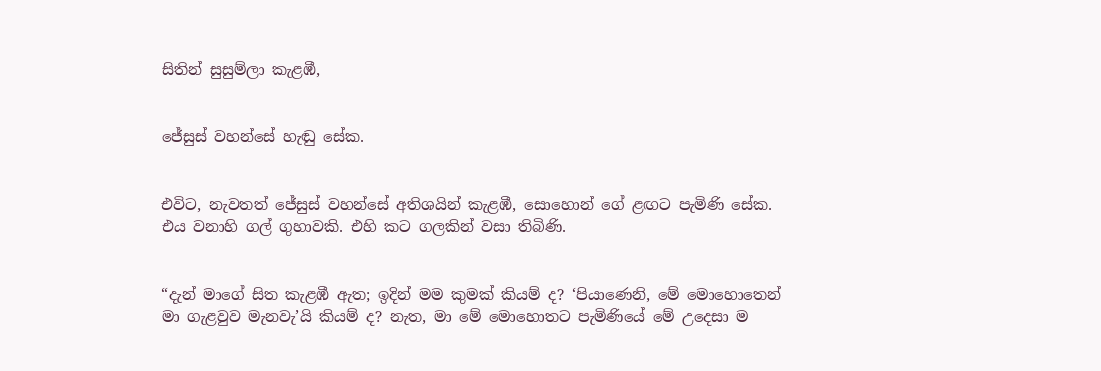සිතින් සුසුම්ලා කැළඹී,


ජේසුස් වහන්සේ හැඬු සේක.


එවිට, නැවතත් ජේසුස් වහන්සේ අතිශයින් කැළඹී, සොහොන් ගේ ළඟට පැමිණි සේක. එය වනාහි ගල් ගුහාවකි. එහි කට ගලකින් වසා තිබිණි.


“දැන් මාගේ සිත කැළඹී ඇත; ඉදින් මම කුමක් කියම් ද? ‘පියාණෙනි, මේ මොහොතෙන් මා ගැළවුව මැනවැ’යි කියම් ද? නැත, මා මේ මොහොතට පැමිණියේ මේ උදෙසා ම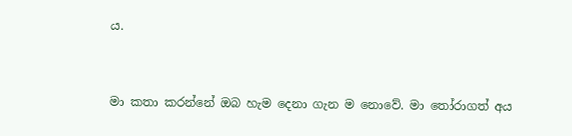ය.


මා කතා කරන්නේ ඔබ හැම දෙනා ගැන ම නොවේ. මා තෝරාගත් අය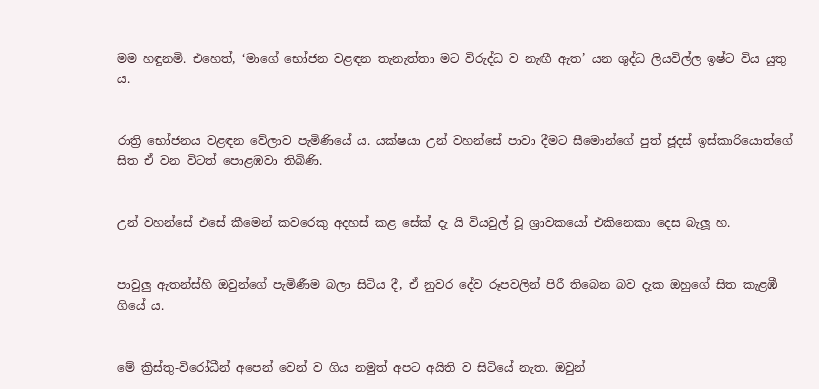මම හඳුනමි. එහෙත්, ‘මාගේ භෝජන වළඳන තැනැත්තා මට විරුද්ධ ව නැඟී ඇත’ යන ශුද්ධ ලියවිල්ල ඉෂ්ට විය යුතු ය.


රාත්‍රි භෝජනය වළඳන වේලාව පැමිණියේ ය. යක්ෂයා උන් වහන්සේ පාවා දීමට සීමොන්ගේ පුත් ජූදස් ඉස්කාරියොත්ගේ සිත ඒ වන විටත් පොළඹවා තිබිණි.


උන් වහන්සේ එසේ කීමෙන් කවරෙකු අදහස් කළ සේක් දැ යි වියවුල් වූ ශ්‍රාවකයෝ එකිනෙකා දෙස බැලූ හ.


පාවුලු ඇතන්ස්හි ඔවුන්ගේ පැමිණීම බලා සිටිය දී, ඒ නුවර දේව රූපවලින් පිරී තිබෙන බව දැක ඔහුගේ සිත කැළඹී ගියේ ය.


මේ ක්‍රිස්තු-විරෝධීන් අපෙන් වෙන් ව ගිය නමුත් අපට අයිති ව සිටියේ නැත. ඔවුන්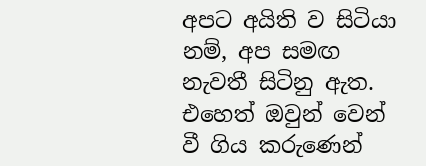අපට අයිති ව සිටියා නම්, අප සමඟ නැවතී සිටිනු ඇත. එහෙත් ඔවුන් වෙන් වී ගිය කරුණෙන්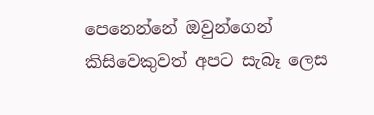පෙනෙන්නේ ඔවුන්ගෙන් කිසිවෙකුවත් අපට සැබෑ ලෙස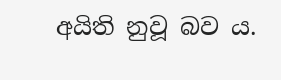අයිති නුවූ බව ය.